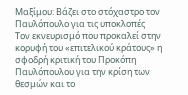Μαξίμου: Βάζει στο στόχαστρο τον Παυλόπουλο για τις υποκλοπές
Τον εκνευρισμό που προκαλεί στην κορυφή του «επιτελικού κράτους» η σφοδρή κριτική του Προκόπη Παυλόπουλου για την κρίση των θεσμών και το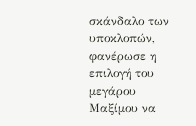σκάνδαλο των υποκλοπών, φανέρωσε η επιλογή του μεγάρου Μαξίμου να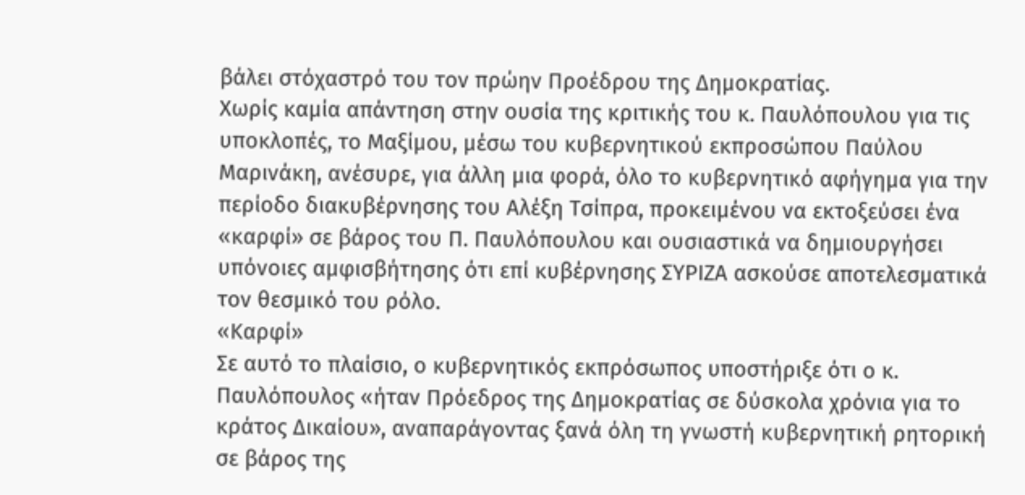βάλει στόχαστρό του τον πρώην Προέδρου της Δημοκρατίας.
Χωρίς καμία απάντηση στην ουσία της κριτικής του κ. Παυλόπουλου για τις υποκλοπές, το Μαξίμου, μέσω του κυβερνητικού εκπροσώπου Παύλου Μαρινάκη, ανέσυρε, για άλλη μια φορά, όλο το κυβερνητικό αφήγημα για την περίοδο διακυβέρνησης του Αλέξη Τσίπρα, προκειμένου να εκτοξεύσει ένα «καρφί» σε βάρος του Π. Παυλόπουλου και ουσιαστικά να δημιουργήσει υπόνοιες αμφισβήτησης ότι επί κυβέρνησης ΣΥΡΙΖΑ ασκούσε αποτελεσματικά τον θεσμικό του ρόλο.
«Καρφί»
Σε αυτό το πλαίσιο, ο κυβερνητικός εκπρόσωπος υποστήριξε ότι ο κ. Παυλόπουλος «ήταν Πρόεδρος της Δημοκρατίας σε δύσκολα χρόνια για το κράτος Δικαίου», αναπαράγοντας ξανά όλη τη γνωστή κυβερνητική ρητορική σε βάρος της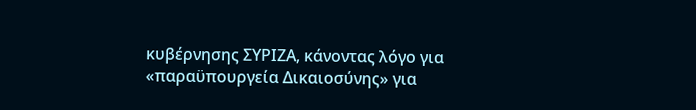κυβέρνησης ΣΥΡΙΖΑ, κάνοντας λόγο για «παραϋπουργεία Δικαιοσύνης» για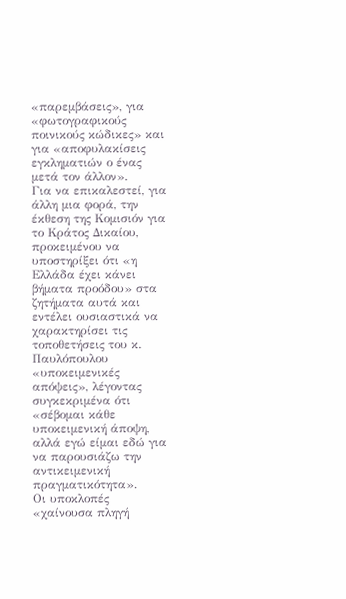«παρεμβάσεις», για «φωτογραφικούς ποινικούς κώδικες» και για «αποφυλακίσεις εγκληματιών ο ένας μετά τον άλλον».
Για να επικαλεστεί, για άλλη μια φορά, την έκθεση της Κομισιόν για το Κράτος Δικαίου, προκειμένου να υποστηρίξει ότι «η Ελλάδα έχει κάνει βήματα προόδου» στα ζητήματα αυτά και εντέλει ουσιαστικά να χαρακτηρίσει τις τοποθετήσεις του κ. Παυλόπουλου «υποκειμενικές απόψεις», λέγοντας συγκεκριμένα ότι «σέβομαι κάθε υποκειμενική άποψη, αλλά εγώ είμαι εδώ για να παρουσιάζω την αντικειμενική πραγματικότητα».
Οι υποκλοπές «χαίνουσα πληγή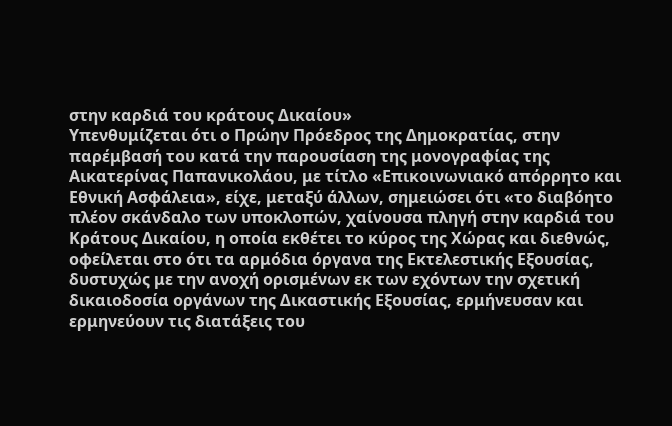στην καρδιά του κράτους Δικαίου»
Υπενθυμίζεται ότι ο Πρώην Πρόεδρος της Δημοκρατίας, στην παρέμβασή του κατά την παρουσίαση της μονογραφίας της Αικατερίνας Παπανικολάου, με τίτλο «Επικοινωνιακό απόρρητο και Εθνική Ασφάλεια», είχε, μεταξύ άλλων, σημειώσει ότι «το διαβόητο πλέον σκάνδαλο των υποκλοπών, χαίνουσα πληγή στην καρδιά του Κράτους Δικαίου, η οποία εκθέτει το κύρος της Χώρας και διεθνώς, οφείλεται στο ότι τα αρμόδια όργανα της Εκτελεστικής Εξουσίας, δυστυχώς με την ανοχή ορισμένων εκ των εχόντων την σχετική δικαιοδοσία οργάνων της Δικαστικής Εξουσίας, ερμήνευσαν και ερμηνεύουν τις διατάξεις του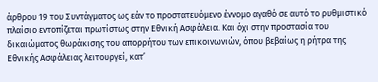άρθρου 19 του Συντάγματος ως εάν το προστατευόμενο έννομο αγαθό σε αυτό το ρυθμιστικό πλαίσιο εντοπίζεται πρωτίστως στην Εθνική Ασφάλεια. Και όχι στην προστασία του δικαιώματος θωράκισης του απορρήτου των επικοινωνιών, όπου βεβαίως η ρήτρα της Εθνικής Ασφάλειας λειτουργεί, κατ’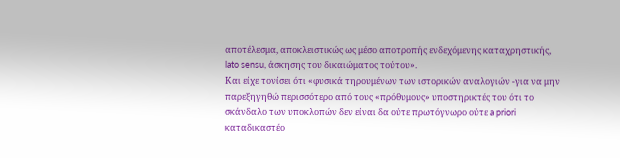αποτέλεσμα, αποκλειστικώς ως μέσο αποτροπής ενδεχόμενης καταχρηστικής, lato sensu, άσκησης του δικαιώματος τούτου».
Και είχε τονίσει ότι «φυσικά τηρουμένων των ιστορικών αναλογιών -για να μην παρεξηγηθώ περισσότερο από τους «πρόθυμους» υποστηρικτές του ότι το σκάνδαλο των υποκλοπών δεν είναι δα ούτε πρωτόγνωρο ούτε a priori καταδικαστέο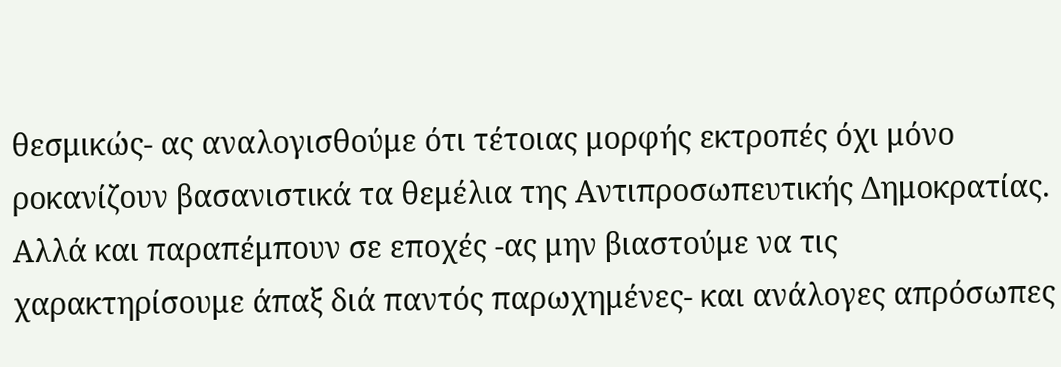θεσμικώς- ας αναλογισθούμε ότι τέτοιας μορφής εκτροπές όχι μόνο ροκανίζουν βασανιστικά τα θεμέλια της Αντιπροσωπευτικής Δημοκρατίας. Αλλά και παραπέμπουν σε εποχές -ας μην βιαστούμε να τις χαρακτηρίσουμε άπαξ διά παντός παρωχημένες- και ανάλογες απρόσωπες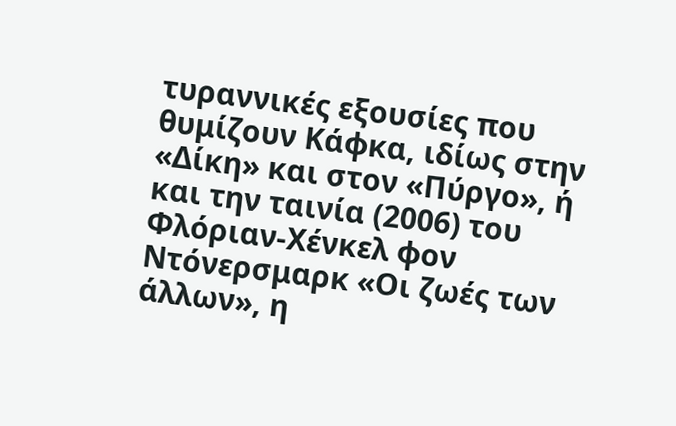τυραννικές εξουσίες που θυμίζουν Κάφκα, ιδίως στην «Δίκη» και στον «Πύργο», ή και την ταινία (2006) του Φλόριαν-Χένκελ φον Ντόνερσμαρκ «Οι ζωές των άλλων», η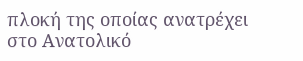πλοκή της οποίας ανατρέχει στο Ανατολικό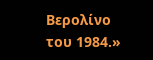Βερολίνο του 1984.»